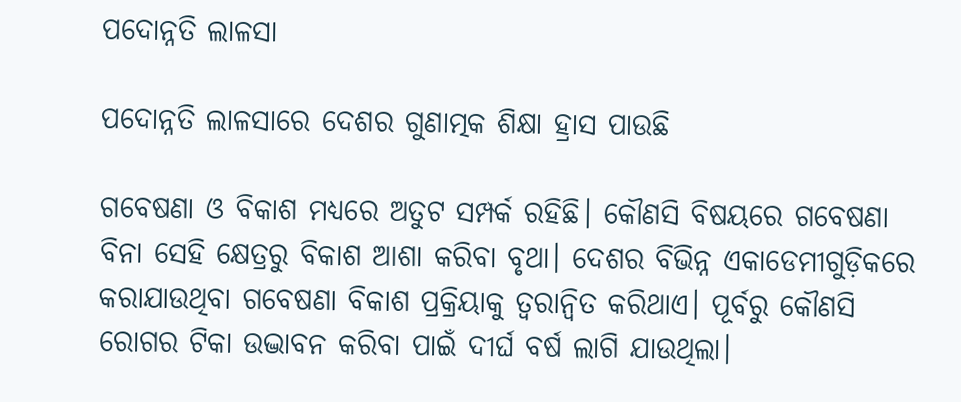ପଦୋନ୍ନତି ଲାଳସା

ପଦୋନ୍ନତି ଲାଳସାରେ ଦେଶର ଗୁଣାତ୍ମକ ଶିକ୍ଷା ହ୍ରାସ ପାଉଛି

ଗବେଷଣା ଓ ବିକାଶ ମଧ୍ୟରେ ଅତୁଟ ସମ୍ପର୍କ ରହିଛି। କୌଣସି ବିଷୟରେ ଗବେଷଣା ବିନା ସେହି କ୍ଷେତ୍ରରୁ ବିକାଶ ଆଶା କରିବା ବୃଥା। ଦେଶର ବିଭିନ୍ନ ଏକାଡେମୀଗୁଡ଼ିକରେ କରାଯାଉଥିବା ଗବେଷଣା ବିକାଶ ପ୍ରକ୍ରିୟାକୁ ତ୍ବରାନ୍ବିତ କରିଥାଏ। ପୂର୍ବରୁ କୌଣସି ରୋଗର ଟିକା ଉଦ୍ଭାବନ କରିବା ପାଇଁ ଦୀର୍ଘ ବର୍ଷ ଲାଗି ଯାଉଥିଲା।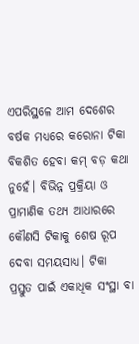ଏପରିସ୍ଥଳେ ଆମ ଦେଶ‌େ‌ର ବର୍ଷକ ମଧ୍ୟରେ କରୋନା ଟିକା ବିକଶିତ ହେବା କମ୍‌ ବଡ଼ କଥା ନୁହେଁ। ବିଭିନ୍ନ ପ୍ରକ୍ରିୟା ଓ ପ୍ରାମାଣିକ ତଥ୍ୟ ଆଧାରରେ କୌଣସି ଟିକାକୁ ଶେଷ ରୂପ ଦେବା ସମୟସାଧ୍ୟ। ଟିକା ପ୍ରସ୍ତୁତ ପାଇଁ ଏକାଧିକ ସଂସ୍ଥା ବା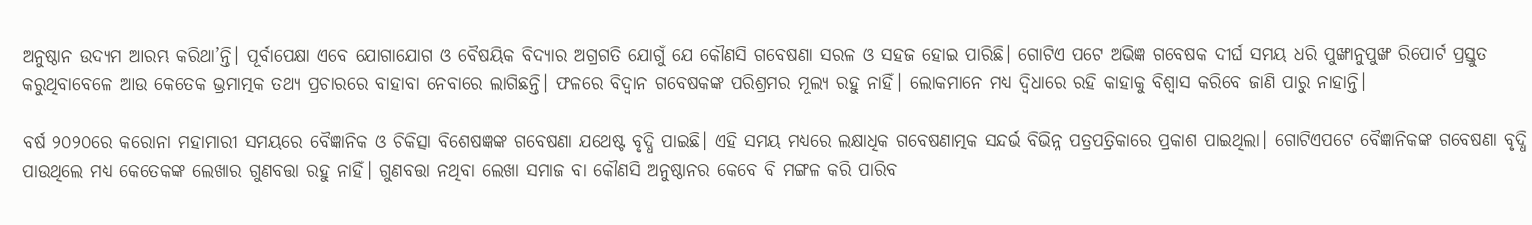ଅନୁଷ୍ଠାନ ଉଦ୍ୟମ ଆରମ୍ଭ କରିଥା’ନ୍ତି। ପୂର୍ବାପେକ୍ଷା ଏବେ ଯୋଗାଯୋଗ ଓ ବୈଷୟିକ ବିଦ୍ୟାର ଅଗ୍ରଗତି ଯୋଗୁଁ ଯେ କୌଣସି ଗବେଷଣା ସରଳ ଓ ସହଜ ହୋଇ ପାରିଛି। ଗୋଟିଏ ପଟେ ଅଭିଜ୍ଞ ଗବେଷକ ଦୀର୍ଘ ସମୟ ଧରି ପୁଙ୍ଖାନୁପୁଙ୍ଖ ରିପୋର୍ଟ ପ୍ରସ୍ତୁତ କରୁଥିବାବେଳେ ଆଉ କେତେକ ଭ୍ରମାତ୍ମକ ତଥ୍ୟ ପ୍ରଚାରରେ ବାହାବା ନେବାରେ ଲାଗିଛନ୍ତି। ଫଳରେ ବିଦ୍ବାନ ଗବେଷକଙ୍କ ପରିଶ୍ରମର ମୂଲ୍ୟ ରହୁ ନାହିଁ। ଲୋକମାନେ ମଧ୍ୟ ଦ୍ବିଧାରେ ରହି କାହାକୁ ବିଶ୍ବାସ କରିବେ ଜାଣି ପାରୁ ନାହାନ୍ତି।

ବର୍ଷ ୨୦୨୦ରେ କରୋନା ମହାମାରୀ ସମୟରେ ବୈଜ୍ଞାନିକ ଓ ଚିକିତ୍ସା ବିଶେଷଜ୍ଞଙ୍କ ଗବେଷଣା ଯଥେଷ୍ଟ ବୃଦ୍ଧି ପାଇଛି। ଏହି ସମୟ ମଧ୍ୟରେ ଲକ୍ଷାଧିକ ଗବେଷଣାତ୍ମକ ସନ୍ଦର୍ଭ ବିଭିନ୍ନ ପତ୍ରପତ୍ରିକାରେ ପ୍ରକାଶ ପାଇଥିଲା। ଗୋଟିଏପଟେ ବୈଜ୍ଞାନିକଙ୍କ ଗବେଷଣା ବୃଦ୍ଧି ପାଉଥିଲେ ମଧ୍ୟ କେତେକଙ୍କ ଲେଖାର ଗୁଣବତ୍ତା ରହୁ ନାହିଁ। ଗୁଣବତ୍ତା ନଥିବା ଲେଖା ସମାଜ ବା କୌଣସି ଅନୁଷ୍ଠାନର କେବେ ବି ମଙ୍ଗଳ କରି ପାରିବ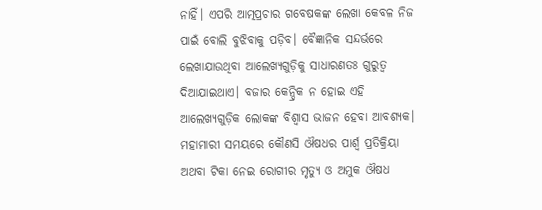ନାହିଁ। ଏପରି ଆତ୍ମପ୍ରଚାର ଗବେଷକଙ୍କ ଲେଖା କେବଳ ନିଜ ପାଇଁ ବୋଲି ବୁଝିବାକୁ ପଡ଼ିବ। ବୈଜ୍ଞାନିକ ସନ୍ଦର୍ଭରେ ଲେଖାଯାଉଥିବା ଆଲେଖ୍ୟଗୁଡ଼ିକୁ ସାଧାରଣତଃ ଗୁରୁତ୍ବ ଦିଆଯାଇଥାଏ। ବଜାର କେନ୍ଦ୍ରିକ ନ ହୋଇ ଏହି ଆଲେଖ୍ୟଗୁଡ଼ିକ ଲୋକଙ୍କ ବିଶ୍ବାସ ଭାଜନ ହେବା ଆବଶ୍ୟକ। ମହାମାରୀ ସମୟରେ କୌଣସି ଔଷଧର ପାର୍ଶ୍ବ ପ୍ରତିକ୍ରିୟା ଅଥବା ଟିକା ନେଇ ରୋଗୀର ମୃତ୍ୟୁ ଓ ଅମୁକ ଔଷଧ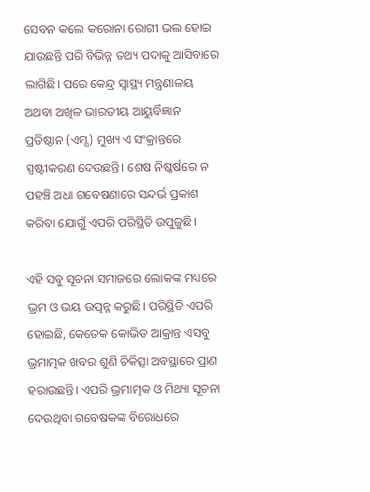ସେବନ କଲେ କରୋନା ରୋଗୀ ଭଲ ହୋଇ ଯାଉଛନ୍ତି ପରି ବିଭିନ୍ନ ତଥ୍ୟ ପଦାକୁ ଆସିବାରେ ଲାଗିଛି। ପରେ କେନ୍ଦ୍ର ସ୍ବାସ୍ଥ୍ୟ ମନ୍ତ୍ରଣାଳୟ ଅଥବା ଅଖିଳ ଭାରତୀୟ ଆୟୁର୍ବିଜ୍ଞାନ ପ୍ରତିଷ୍ଠାନ (ଏମ୍ସ) ମୁଖ୍ୟ ଏ ସଂକ୍ରାନ୍ତରେ ସ୍ପଷ୍ଟୀକରଣ ଦେଉଛନ୍ତି। ଶେଷ ନିଷ୍କର୍ଷରେ ନ ପହଞ୍ଚି ଅଧା ଗବେଷଣାରେ ସନ୍ଦର୍ଭ ପ୍ରକାଶ କରିବା ଯୋଗୁଁ ଏପରି ପରିସ୍ଥିତି ଉପୁଜୁଛି।

ଏହି ସବୁ ସୂଚନା ସମାଜରେ ଲୋକଙ୍କ ମଧ୍ୟରେ ଭ୍ରମ ଓ ଭୟ ଉତ୍ପନ୍ନ କରୁଛି। ପରିସ୍ଥିତି ଏପରି ହୋଇଛି, କେତେକ କୋଭିଡ ଆକ୍ରାନ୍ତ ଏସବୁ ଭ୍ରମାତ୍ମକ ଖବର ଶୁଣି ଚିକିତ୍ସା ଅବସ୍ଥାରେ ପ୍ରାଣ ହରାଉଛନ୍ତି। ଏପରି ଭ୍ରମାତ୍ମକ ଓ ମିଥ୍ୟା ସୂଚନା ଦେଉଥିବା ଗବେଷକଙ୍କ ବିରୋଧରେ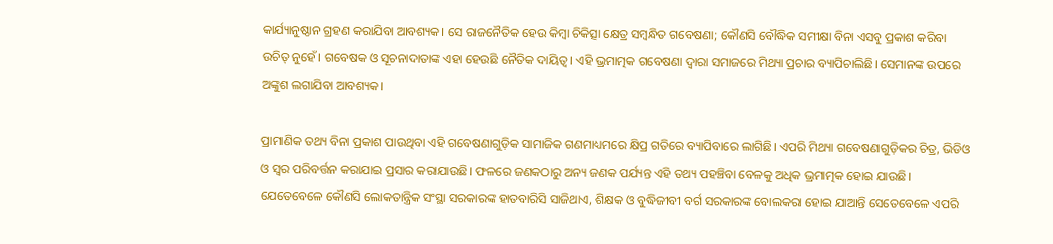କାର୍ଯ୍ୟାନୁଷ୍ଠାନ ଗ୍ରହଣ କରାଯିବା ଆବଶ୍ୟକ। ସେ ରାଜନୈତିକ ହେଉ କିମ୍ବା ଚିକିତ୍ସା କ୍ଷେତ୍ର ସମ୍ବନ୍ଧିତ ଗବେଷଣା; କୌଣସି ବୌଦ୍ଧିକ ସମୀକ୍ଷା ବିନା ଏସବୁ ପ୍ରକାଶ କରିବା ଉଚିତ୍‌ ନୁହେଁ। ଗବେଷକ ଓ ସୂଚନାଦାତାଙ୍କ ଏହା ହେଉଛି ନୈତିକ ଦାୟିତ୍ବ। ଏହି ଭ୍ରମାତ୍ମକ ଗବେଷଣା ଦ୍ବାରା ସମାଜରେ ମିଥ୍ୟା ପ୍ରଚାର ବ୍ୟାପିଚାଲିଛି। ସେମାନଙ୍କ ଉପରେ ଅଙ୍କୁଶ ଲଗାଯିବା ଆବଶ୍ୟକ।

ପ୍ରାମାଣିକ ତଥ୍ୟ ବିନା ପ୍ରକାଶ ପାଉଥିବା ଏହି ଗବେଷଣାଗୁଡ଼ିକ ସାମାଜିକ ଗଣମାଧ୍ୟମରେ କ୍ଷିପ୍ର ଗତିରେ ବ୍ୟାପିବାରେ ଲାଗିଛି। ଏପରି ମିଥ୍ୟା ଗବେଷଣାଗୁଡ଼ିକର ଚିତ୍ର, ଭିଡିଓ ଓ ସ୍ବର ପରିବର୍ତ୍ତନ କରାଯାଇ ପ୍ରସାର କରାଯାଉଛି। ଫଳରେ ଜଣକଠାରୁ ଅନ୍ୟ ଜଣକ ପର୍ଯ୍ୟନ୍ତ ଏହି ତଥ୍ୟ ପହଞ୍ଚିବା ବେଳକୁ ଅଧିକ ଭ୍ରମାତ୍ମକ ହୋଇ ଯାଉଛି। ଯେତେବେଳେ କୌଣସି ଲୋକତାନ୍ତ୍ରିକ ସଂସ୍ଥା ସରକାରଙ୍କ ହାତବାରିସି ସାଜିଥାଏ, ଶିକ୍ଷକ ଓ ବୁଦ୍ଧିଜୀବୀ ବର୍ଗ ସରକାରଙ୍କ ବୋଲକରା ହୋଇ ଯାଆନ୍ତି ସେତେବେଳେ ଏପରି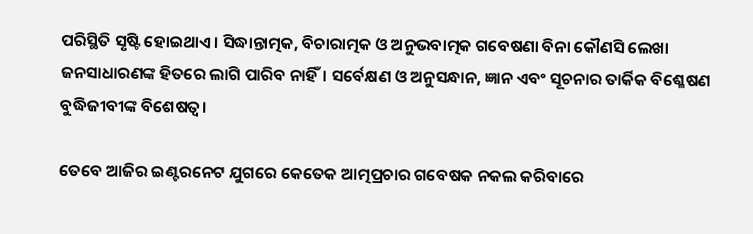ପରିସ୍ଥିତି ସୃଷ୍ଟି ହୋଇଥାଏ। ସିଦ୍ଧାନ୍ତାତ୍ମକ, ବିଚାରାତ୍ମକ ଓ ଅନୁଭବାତ୍ମକ ଗବେଷଣା ବିନା କୌଣସି ଲେଖା ଜନସାଧାରଣଙ୍କ ହିତରେ ଲାଗି ପାରିବ ନାହିଁ। ସର୍ବେକ୍ଷଣ ଓ ଅନୁସନ୍ଧାନ, ଜ୍ଞାନ ଏବଂ ସୂଚନାର ତାର୍କିକ ବିଶ୍ଳେଷଣ ବୁଦ୍ଧିଜୀବୀଙ୍କ ବିଶେଷତ୍ବ।

ତେବେ ଆଜିର ଇଣ୍ଟରନେଟ ଯୁଗରେ କେତେକ ଆତ୍ମପ୍ରଚାର ଗବେଷକ ନକଲ କରିବାରେ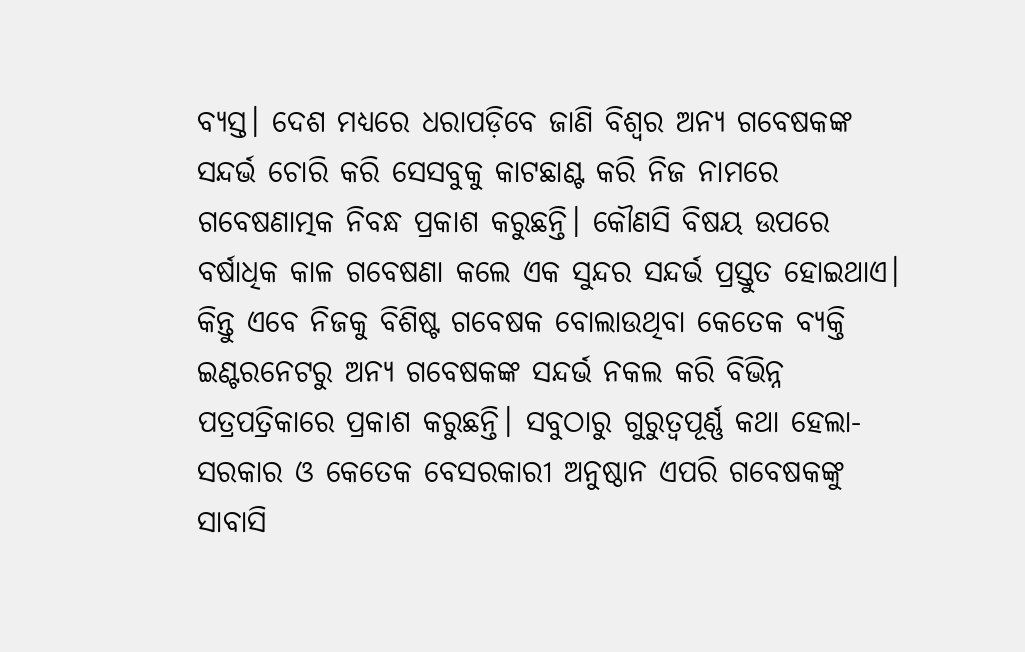ବ୍ୟସ୍ତ। ଦେଶ ମଧ୍ୟରେ ଧରାପଡ଼ିବେ ଜାଣି ବିଶ୍ବର ଅନ୍ୟ ଗବେଷକଙ୍କ ସନ୍ଦର୍ଭ ଚୋରି କରି ସେସବୁକୁ କାଟଛାଣ୍ଟ କରି ନିଜ ନାମରେ ଗବେଷଣାତ୍ମକ ନିବନ୍ଧ ପ୍ରକାଶ କରୁଛନ୍ତି। କୌଣସି ବିଷୟ ଉପରେ ବର୍ଷାଧିକ କାଳ ଗବେଷଣା କଲେ ଏକ ସୁନ୍ଦର ସନ୍ଦର୍ଭ ପ୍ରସ୍ତୁତ ହୋଇଥାଏ। କିନ୍ତୁ ଏବେ ନିଜକୁ ବିଶିଷ୍ଟ ଗବେଷକ ବୋଲାଉଥିବା କେତେକ ବ୍ୟକ୍ତି ଇଣ୍ଟରନେଟରୁ ଅନ୍ୟ ଗବେଷକଙ୍କ ସନ୍ଦର୍ଭ ନକଲ କରି ବିଭିନ୍ନ ପତ୍ରପତ୍ରିକାରେ ପ୍ରକାଶ କରୁଛନ୍ତି। ସବୁଠାରୁ ଗୁରୁତ୍ବପୂର୍ଣ୍ଣ କଥା ହେଲା- ସରକାର ଓ କେତେକ ବେସରକାରୀ ଅନୁଷ୍ଠାନ ଏପରି ଗବେଷକଙ୍କୁ ସାବାସି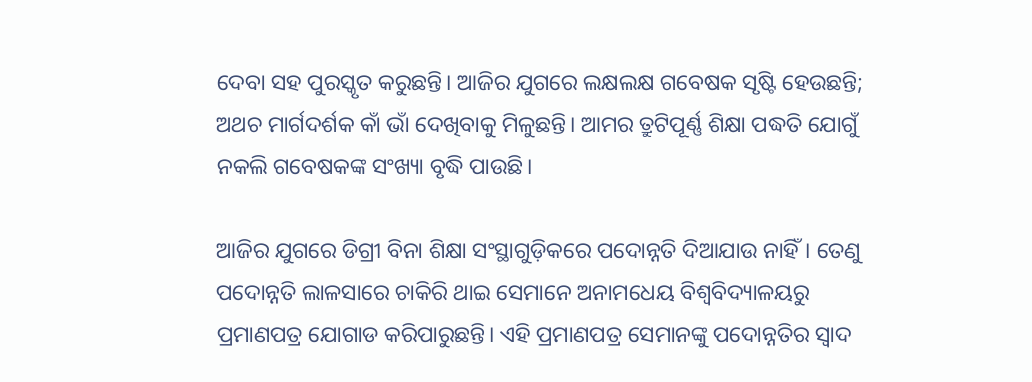ଦେବା ସହ ପୁରସ୍କୃତ କରୁଛନ୍ତି। ଆଜିର ଯୁଗରେ ଲକ୍ଷଲକ୍ଷ ଗବେଷକ ସୃଷ୍ଟି ହେଉଛନ୍ତି; ଅଥଚ ମାର୍ଗଦର୍ଶକ କାଁ ଭାଁ ଦେଖିବାକୁ ମିଳୁଛନ୍ତି। ଆମର ତ୍ରୁଟିପୂର୍ଣ୍ଣ ଶିକ୍ଷା ପଦ୍ଧତି ଯୋଗୁଁ ନକଲି ଗବେଷକଙ୍କ ସଂଖ୍ୟା ବୃଦ୍ଧି ପାଉଛି।

ଆଜିର ଯୁଗରେ ଡିଗ୍ରୀ ବିନା ଶିକ୍ଷା ସଂସ୍ଥାଗୁଡ଼ିକରେ ପଦୋନ୍ନତି ଦିଆଯାଉ ନାହିଁ। ତେଣୁ ପଦୋନ୍ନତି ଲାଳସାରେ ଚାକିରି ଥାଇ ସେମାନେ ଅନାମଧେୟ ବିଶ୍ବବିଦ୍ୟାଳୟରୁ ପ୍ରମାଣପତ୍ର ଯୋଗାଡ କରିପାରୁଛନ୍ତି। ଏହି ପ୍ରମାଣପତ୍ର ସେମାନଙ୍କୁ ପଦୋନ୍ନତିର ସ୍ବାଦ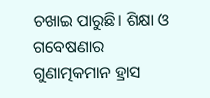ଚଖାଇ ପାରୁଛି। ଶିକ୍ଷା ଓ ଗବେଷଣାର ଗୁଣାତ୍ମକମାନ ହ୍ରାସ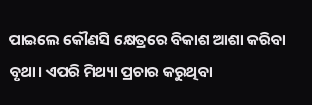ପାଇଲେ କୌଣସି କ୍ଷେତ୍ରରେ ବିକାଶ ଆଶା କରିବା ବୃଥା। ଏପରି ମିଥ୍ୟା ପ୍ରଚାର କରୁଥିବା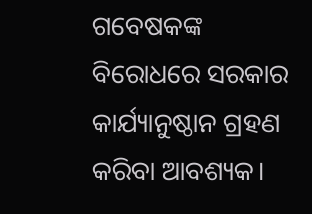ଗବେଷକଙ୍କ ବିରୋଧରେ ସରକାର କାର୍ଯ୍ୟାନୁଷ୍ଠାନ ଗ୍ରହଣ କରିବା ଆବଶ୍ୟକ।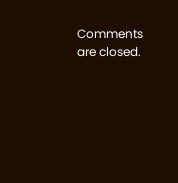Comments are closed.